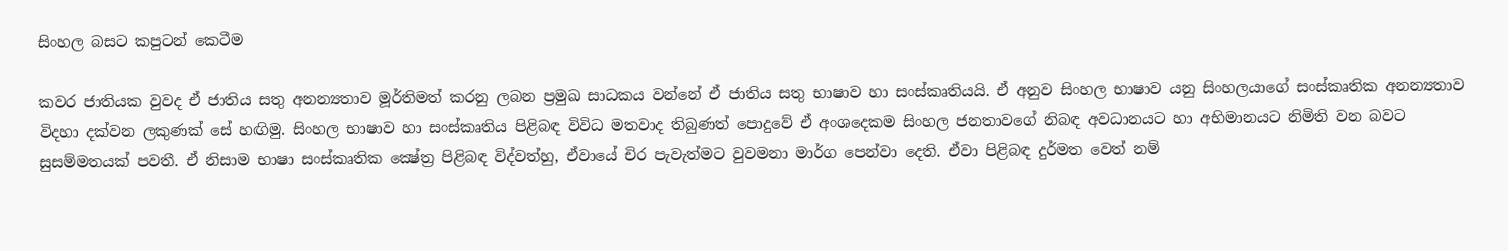සිංහල බසට කපුටන් කෙටීම

කවර ජාතියක වුවද ඒ ජාතිය සතු අනන්‍යතාව මූර්තිමත් කරනු ලබන ප්‍රමුඛ සාධකය වන්නේ ඒ ජාතිය සතු භාෂාව හා සංස්‌කෘතියයි. ඒ අනුව සිංහල භාෂාව යනු සිංහලයාගේ සංස්‌කෘතික අනන්‍යතාව විදහා දක්‌වන ලකුණක්‌ සේ හඟිමු. සිංහල භාෂාව හා සංස්‌කෘතිය පිළිබඳ විවිධ මතවාද තිබුණත් පොදුවේ ඒ අංශදෙකම සිංහල ජනතාවගේ නිබඳ අවධානයට හා අභිමානයට නිමිති වන බවට සුසම්මතයක්‌ පවතී. ඒ නිසාම භාෂා සංස්‌කෘතික ක්‍ෂේත්‍ර පිළිබඳ විද්වත්හු, ඒවායේ චිර පැවැත්මට වුවමනා මාර්ග පෙන්වා දෙති. ඒවා පිළිබඳ දුර්මත වෙත් නම්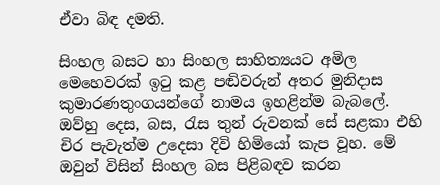ඒවා බිඳ දමති.

සිංහල බසට හා සිංහල සාහිත්‍යයට අමිල මෙහෙවරක්‌ ඉටු කළ පඬිවරුන් අතර මුනිදාස කුමාරණතුංගයන්ගේ නාමය ඉහළින්ම බැබලේ. ඔව්හු දෙස, බස, රැස තුන් රුවනක්‌ සේ සළකා එහි චිර පැවැත්ම උදෙසා දිවි හිමියෝ කැප වූහ. මේ ඔවුන් විසින් සිංහල බස පිළිබඳව කරන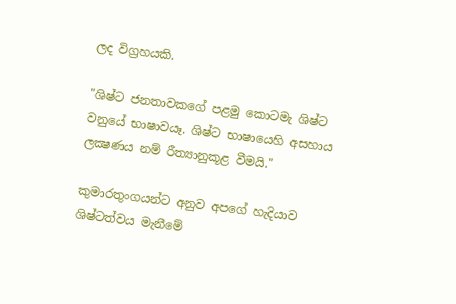ලද විග්‍රහයකි.

"ශිෂ්ට ජනතාවකගේ පළමු කොටමැ ශිෂ්ට වනුයේ භාෂාවයෑ. ශිෂ්ට භාෂායෙහි අසහාය ලක්‍ෂණය නම් රීත්‍යානුකූළ වීමයි."

කුමාරතුංගයන්ට අනුව අපගේ හැදියාව ශිෂ්ටත්වය මැනීමේ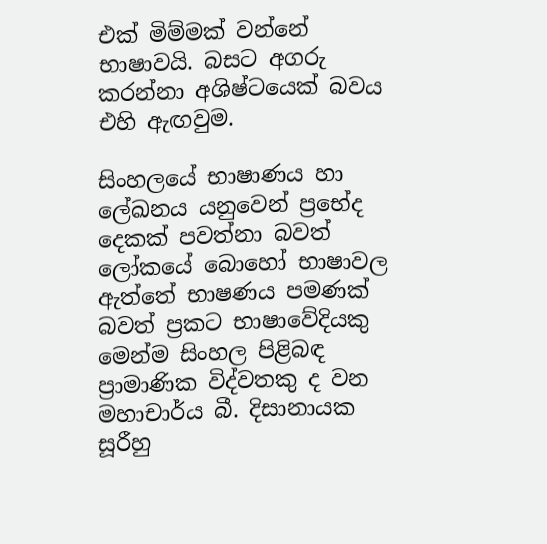එක්‌ මිම්මක්‌ වන්නේ භාෂාවයි. බසට අගරු කරන්නා අශිෂ්ටයෙක්‌ බවය එහි ඇඟවුම.

සිංහලයේ භාෂාණය හා ලේඛනය යනුවෙන් ප්‍රභේද දෙකක්‌ පවත්නා බවත් ලෝකයේ බොහෝ භාෂාවල ඇත්තේ භාෂණය පමණක්‌ බවත් ප්‍රකට භාෂාවේදියකු මෙන්ම සිංහල පිළිබඳ ප්‍රාමාණික විද්වතකු ද වන මහාචාර්ය බී. දිසානායක සූරීහු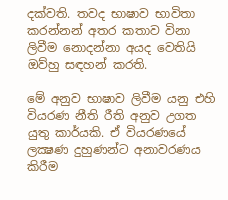දක්‌වති. තවද භාෂාව භාවිතා කරන්නන් අතර කතාව විනා ලිවීම නොදන්නා අයද වෙතියි ඔව්හු සඳහන් කරති.

මේ අනුව භාෂාව ලිවීම යනු එහි වියරණ නීති රීති අනුව උගත යුතු කාර්යකි. ඒ වියරණයේ ලක්‍ෂණ දුහුණන්ට අනාවරණය කිරීම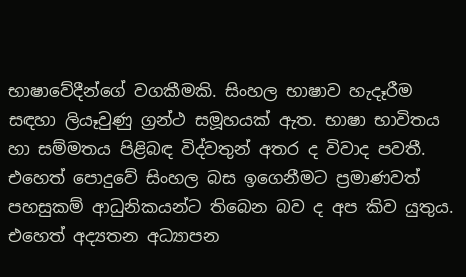භාෂාවේදීන්ගේ වගකීමකි. සිංහල භාෂාව හැදෑරීම සඳහා ලියෑවුණු ග්‍රන්ථ සමූහයක්‌ ඇත. භාෂා භාවිතය හා සම්මතය පිළිබඳ විද්වතුන් අතර ද විවාද පවතී. එහෙත් පොදුවේ සිංහල බස ඉගෙනීමට ප්‍රමාණවත් පහසුකම් ආධුනිකයන්ට තිබෙන බව ද අප කිව යුතුය. එහෙත් අද්‍යතන අධ්‍යාපන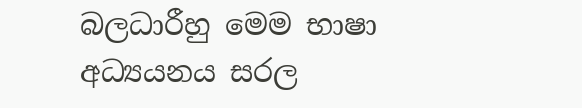බලධාරීහු මෙම භාෂා අධ්‍යයනය සරල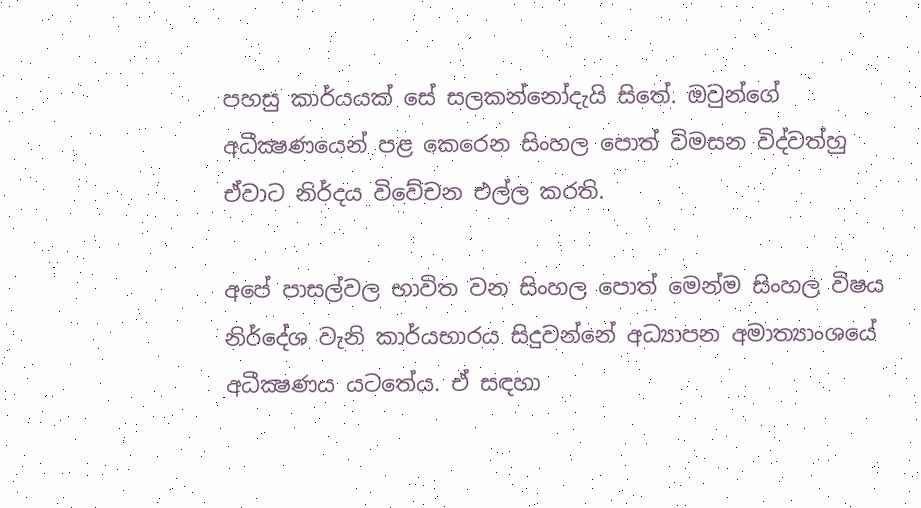පහසු කාර්යයක්‌ සේ සලකන්නෝදැයි සිතේ. ඔවුන්ගේ අධීක්‍ෂණයෙන් පළ කෙරෙන සිංහල පොත් විමසන විද්වත්හු ඒවාට නිර්දය විවේචන එල්ල කරති.

අපේ පාසල්වල භාවිත වන සිංහල පොත් මෙන්ම සිංහල විෂය නිර්දේශ වැනි කාර්යභාරය සිදුවන්නේ අධ්‍යාපන අමාත්‍යාංශයේ අධීක්‍ෂණය යටතේය. ඒ සඳහා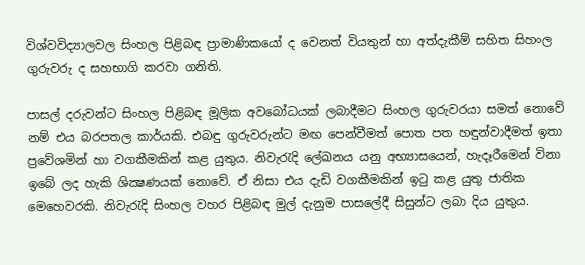විශ්වවිද්‍යාලවල සිංහල පිළිබඳ ප්‍රාමාණිකයෝ ද වෙනත් වියතුන් හා අත්දැකීම් සහිත සිහංල ගුරුවරු ද සහභාගි කරවා ගනිති.

පාසල් දරුවන්ට සිංහල පිළිබඳ මූලික අවබෝධයක්‌ ලබාදීමට සිංහල ගුරුවරයා සමත් නොවේ නම් එය බරපතල කාර්යකි. එබඳු ගුරුවරුන්ට මඟ පෙන්වීමත් පොත පත හඳුන්වාදීමත් ඉතා ප්‍රවේශමින් හා වගකීමකින් කළ යුතුය. නිවැරැදි ලේඛනය යනු අභ්‍යාසයෙන්, හැදෑරීමෙන් විනා ඉබේ ලද හැකි ශික්‍ෂණයක්‌ නොවේ. ඒ නිසා එය දැඩි වගකීමකින් ඉටු කළ යුතු ජාතික මෙහෙවරකි. නිවැරැදි සිංහල වහර පිළිබඳ මුල් දැනුම පාසලේදී සිසුන්ට ලබා දිය යුතුය.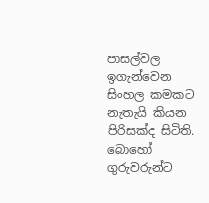පාසල්වල ඉගැන්වෙන සිංහල කමකට නැතැයි කියන පිරිසක්‌ද සිටිති. බොහෝ ගුරුවරුන්ට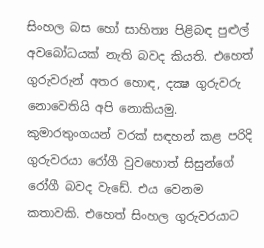සිංහල බස හෝ සාහිත්‍ය පිළිබඳ පුළුල් අවබෝධයක්‌ නැති බවද කියති. එහෙත් ගුරුවරුන් අතර හොඳ, දක්‍ෂ ගුරුවරු නොවෙතියි අපි නොකියමු. කුමාරතුංගයන් වරක්‌ සඳහන් කළ පරිදි ගුරුවරයා රෝගී වුවහොත් සිසුන්ගේ රෝගී බවද වැඩේ. එය වෙනම කතාවකි. එහෙත් සිංහල ගුරුවරයාට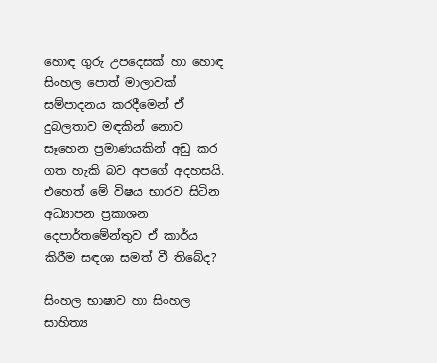හොඳ ගුරු උපදෙසක්‌ හා හොඳ සිංහල පොත් මාලාවක්‌ සම්පාදනය කරදීමෙන් ඒ දුබලතාව මඳකින් නොව සෑහෙන ප්‍රමාණයකින් අඩු කර ගත හැකි බව අපගේ අදහසයි. එහෙත් මේ විෂය භාරව සිටින අධ්‍යාපන ප්‍රකාශන දෙපාර්තමේන්තුව ඒ කාර්ය කිරීම සඳශා සමත් වී තිබේද?

සිංහල භාෂාව හා සිංහල සාහිත්‍ය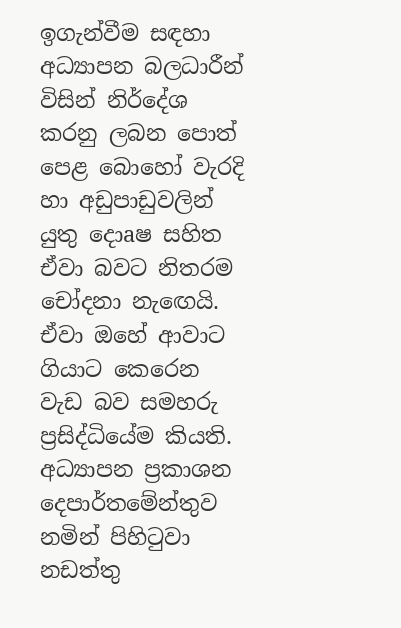ඉගැන්වීම සඳහා අධ්‍යාපන බලධාරීන් විසින් නිර්දේශ කරනු ලබන පොත් පෙළ බොහෝ වැරදි හා අඩුපාඩුවලින් යුතු දොaෂ සහිත ඒවා බවට නිතරම චෝදනා නැඟෙයි. ඒවා ඔහේ ආවාට ගියාට කෙරෙන වැඩ බව සමහරු ප්‍රසිද්ධියේම කියති. අධ්‍යාපන ප්‍රකාශන දෙපාර්තමේන්තුව නමින් පිහිටුවා නඩත්තු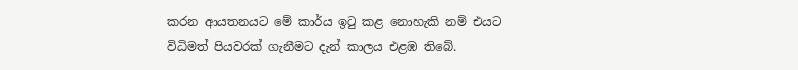කරන ආයතනයට මේ කාර්ය ඉටු කළ නොහැකි නම් එයට විධිමත් පියවරක්‌ ගැනීමට දැන් කාලය එළඹ තිබේ.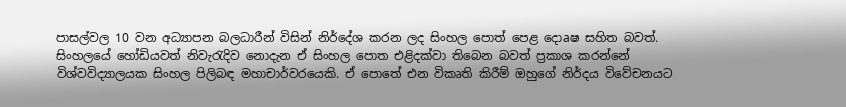පාසල්වල 10 වන අධ්‍යාපන බලධාරීන් විසින් නිර්දේශ කරන ලද සිංහල පොත් පෙළ දොaෂ සහිත බවත්. සිංහලයේ හෝඩියවත් නිවැරැදිව නොදැන ඒ සිංහල පොත එළිදක්‌වා තිබෙන බවත් ප්‍රකාශ කරන්නේ විශ්වවිද්‍යාලයක සිංහල පිලිබඳ මහාචාර්වරයෙකි. ඒ පොතේ එන විකෘති කිරීම් ඔහුගේ නිර්දය විවේචනයට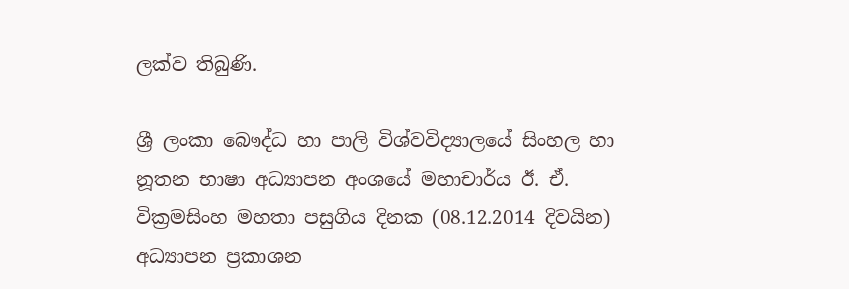ලක්‌ව තිබුණි.

ශ්‍රී ලංකා බෞද්ධ හා පාලි විශ්වවිද්‍යාලයේ සිංහල හා නූතන භාෂා අධ්‍යාපන අංශයේ මහාචාර්ය ඊ. ඒ. වික්‍රමසිංහ මහතා පසුගිය දිනක (08.12.2014 දිවයින) අධ්‍යාපන ප්‍රකාශන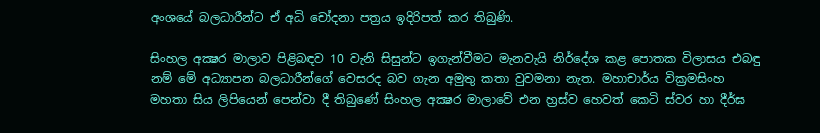අංශයේ බලධාරීන්ට ඒ අධි චෝදනා පත්‍රය ඉදිරිපත් කර තිබුණි.

සිංහල අක්‍ෂර මාලාව පිළිබඳව 10 වැනි සිසුන්ට ඉගැන්වීමට මැනවැයි නිර්දේශ කළ පොතක විලාසය එබඳු නම් මේ අධ්‍යාපන බලධාරීන්ගේ වෙසරද බව ගැන අමුතු කතා වුවමනා නැත. මහාචාර්ය වික්‍රමසිංහ මහතා සිය ලිපියෙන් පෙන්වා දී තිබුණේ සිංහල අක්‍ෂර මාලාවේ එන හ්‍රස්‌ව හෙවත් කෙටි ස්‌වර හා දීර්ඝ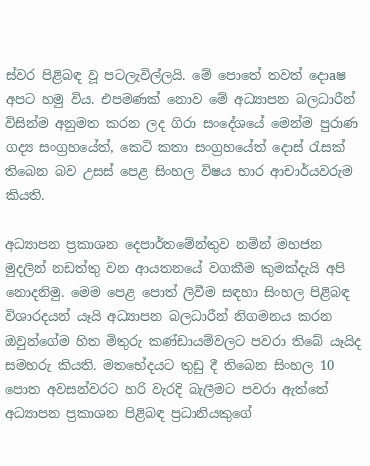ස්‌වර පිළිබඳ වූ පටලැවිල්ලයි. මේ පොතේ තවත් දොaෂ අපට හමු විය. එපමණක්‌ නොව මේ අධ්‍යාපන බලධාරීන් විසින්ම අනුමත කරන ලද ගිරා සංදේශයේ මෙන්ම පුරාණ ගද්‍ය සංග්‍රහයේත්, කෙටි කතා සංග්‍රහයේත් දොස්‌ රැසක්‌ තිබෙන බව උසස්‌ පෙළ සිංහල විෂය භාර ආචාර්යවරුම කියති.

අධ්‍යාපන ප්‍රකාශන දෙපාර්තමේන්තුව නමින් මහජන මුදලින් නඩත්තු වන ආයතනයේ වගකීම කුමක්‌දැයි අපි නොදනිමු. මෙම පෙළ පොත් ලිවීම සඳහා සිංහල පිළිබඳ විශාරදයන් යෑයි අධ්‍යාපන බලධාරීන් නිගමනය කරන ඔවුන්ගේම හිත මිතුරු කණ්‌ඩායම්වලට පවරා තිබේ යෑයිද සමහරු කියති. මතභේදයට තුඩු දී තිබෙන සිංහල 10 පොත අවසන්වරට හරි වැරදි බැලීමට පවරා ඇත්තේ අධ්‍යාපන ප්‍රකාශන පිළිබඳ ප්‍රධානියකුගේ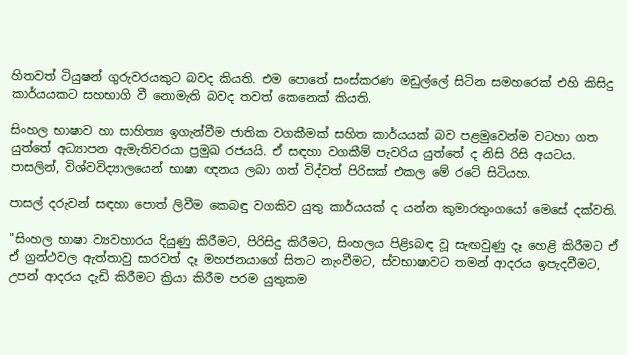හිතවත් ටියුෂන් ගුරුවරයකුට බවද කියති. එම පොතේ සංස්‌කරණ මඩුල්ලේ සිටින සමහරෙක්‌ එහි කිසිදු කාර්යයකට සහභාගි වී නොමැති බවද තවත් කෙනෙක්‌ කියති.

සිංහල භාෂාව හා සාහිත්‍ය ඉගැන්වීම ජාතික වගකීමක්‌ සහිත කාර්යයක්‌ බව පළමුවෙන්ම වටහා ගත යුත්තේ අධ්‍යාපන ඇමැතිවරයා ප්‍රමුඛ රජයයි. ඒ සඳහා වගකීම් පැවරිය යුත්තේ ද නිසි රිසි අයටය. පාසලින්, විශ්වවිද්‍යාලයෙන් භාෂා ඥනය ලබා ගත් විද්වත් පිරිසක්‌ එකල මේ රටේ සිටියහ.

පාසල් දරුවන් සඳහා පොත් ලිවීම කෙබඳු වගකිව යුතු කාර්යයක්‌ ද යන්න කුමාරතුංගයෝ මෙසේ දක්‌වති.

"සිංහල භාෂා ව්‍යවහාරය දියුණු කිරීමට, පිරිසිදු කිරීමට, සිංහලය පිළිsබඳ වූ සැඟවුණු දෑ හෙළි කිරීමට ඒ ඒ ග්‍රන්ථවල ඇත්තාවු සාරවත් දෑ මහජනයාගේ සිතට නැංවීමට, ස්‌වභාෂාවට තමන් ආදරය ඉපැදවීමට, උපන් ආදරය දැඩි කිරීමට ක්‍රියා කිරීම පරම යුතුකම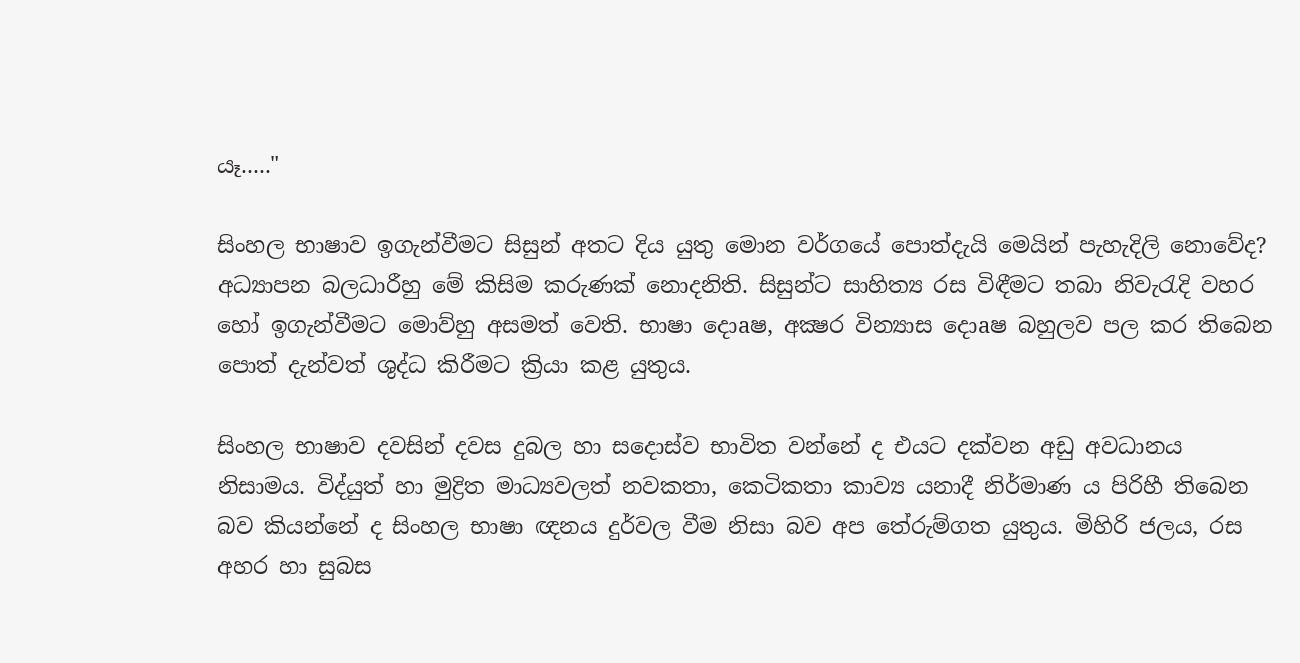යෑ....."

සිංහල භාෂාව ඉගැන්වීමට සිසුන් අතට දිය යුතු මොන වර්ගයේ පොත්දැයි මෙයින් පැහැදිලි නොවේද? අධ්‍යාපන බලධාරීහු මේ කිසිම කරුණක්‌ නොදනිති. සිසුන්ට සාහිත්‍ය රස විඳීමට තබා නිවැරැදි වහර හෝ ඉගැන්වීමට මොව්හු අසමත් වෙති. භාෂා දොaෂ, අක්‍ෂර වින්‍යාස දොaෂ බහුලව පල කර තිබෙන පොත් දැන්වත් ශුද්ධ කිරීමට ක්‍රියා කළ යුතුය.

සිංහල භාෂාව දවසින් දවස දුබල හා සදොස්‌ව භාවිත වන්නේ ද එයට දක්‌වන අඩු අවධානය නිසාමය. විද්යුත් හා මුද්‍රිත මාධ්‍යවලත් නවකතා, කෙටිකතා කාව්‍ය යනාදී නිර්මාණ ය පිරිහී තිබෙන බව කියන්නේ ද සිංහල භාෂා ඥනය දුර්වල වීම නිසා බව අප තේරුම්ගත යුතුය. මිහිරි ජලය, රස අහර හා සුබස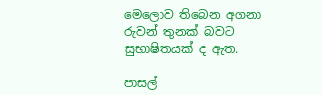මෙලොව තිබෙන අගනා රුවන් තුනක්‌ බවට සුභාෂිතයක්‌ ද ඇත.

පාසල්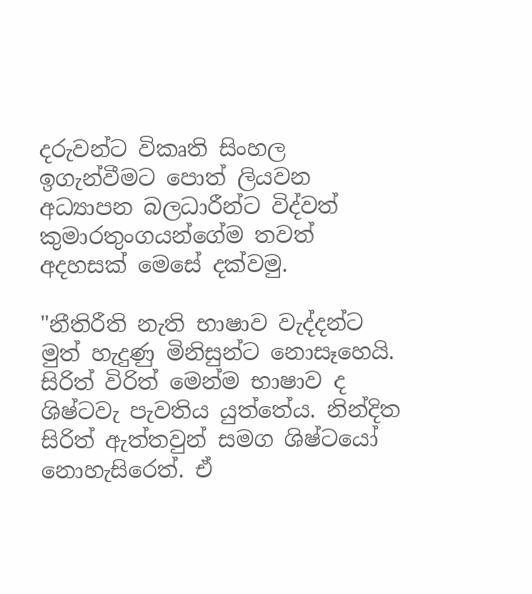දරුවන්ට විකෘති සිංහල ඉගැන්වීමට පොත් ලියවන අධ්‍යාපන බලධාරීන්ට විද්වත් කුමාරතුංගයන්ගේම තවත් අදහසක්‌ මෙසේ දක්‌වමු.

"නීතිරීති නැති භාෂාව වැද්දන්ට මුත් හැදුණු මිනිසුන්ට නොසෑහෙයි. සිරිත් විරිත් මෙන්ම භාෂාව ද ශිෂ්ටවැ පැවතිය යුත්තේය. නින්දිත සිරිත් ඇත්තවුන් සමග ශිෂ්ටයෝ නොහැසිරෙත්. ඒ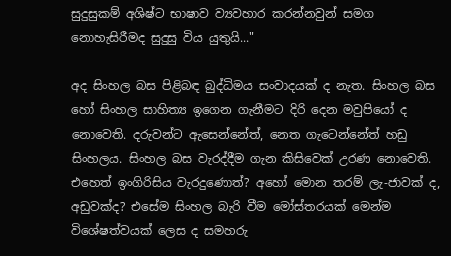සුදුසුකම් අශිෂ්ට භාෂාව ව්‍යවහාර කරන්නවුන් සමග නොහැසිරීමද සුදුසු විය යුතුයි..."

අද සිංහල බස පිළිබඳ බුද්ධිමය සංවාදයක්‌ ද නැත. සිංහල බස හෝ සිංහල සාහිත්‍ය ඉගෙන ගැනීමට දිරි දෙන මවුපියෝ ද නොවෙති. දරුවන්ට ඇසෙන්නේත්, නෙත ගැටෙන්නේත් හඩු සිංහලය. සිංහල බස වැරද්දීම ගැන කිසිවෙක්‌ උරණ නොවෙති. එහෙත් ඉංගිරිසිය වැරදුණොත්? අහෝ මොන තරම් ලැ-ජාවක්‌ ද, අඩුවක්‌ද? එසේම සිංහල බැරි වීම මෝස්‌තරයක්‌ මෙන්ම විශේෂත්වයක්‌ ලෙස ද සමහරු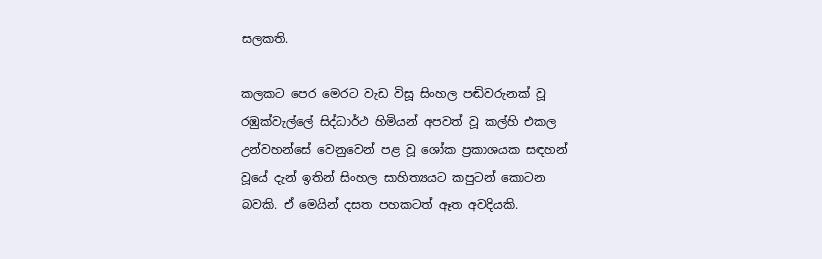සලකති.

කලකට පෙර මෙරට වැඩ විසූ සිංහල පඬිවරුනක්‌ වූ රඹුක්‌වැල්ලේ සිද්ධාර්ථ හිමියන් අපවත් වූ කල්හි එකල උන්වහන්සේ වෙනුවෙන් පළ වූ ශෝක ප්‍රකාශයක සඳහන් වූයේ දැන් ඉතින් සිංහල සාහිත්‍යයට කපුටන් කොටන බවකි. ඒ මෙයින් දසත පහකටත් ඈත අවදියකි.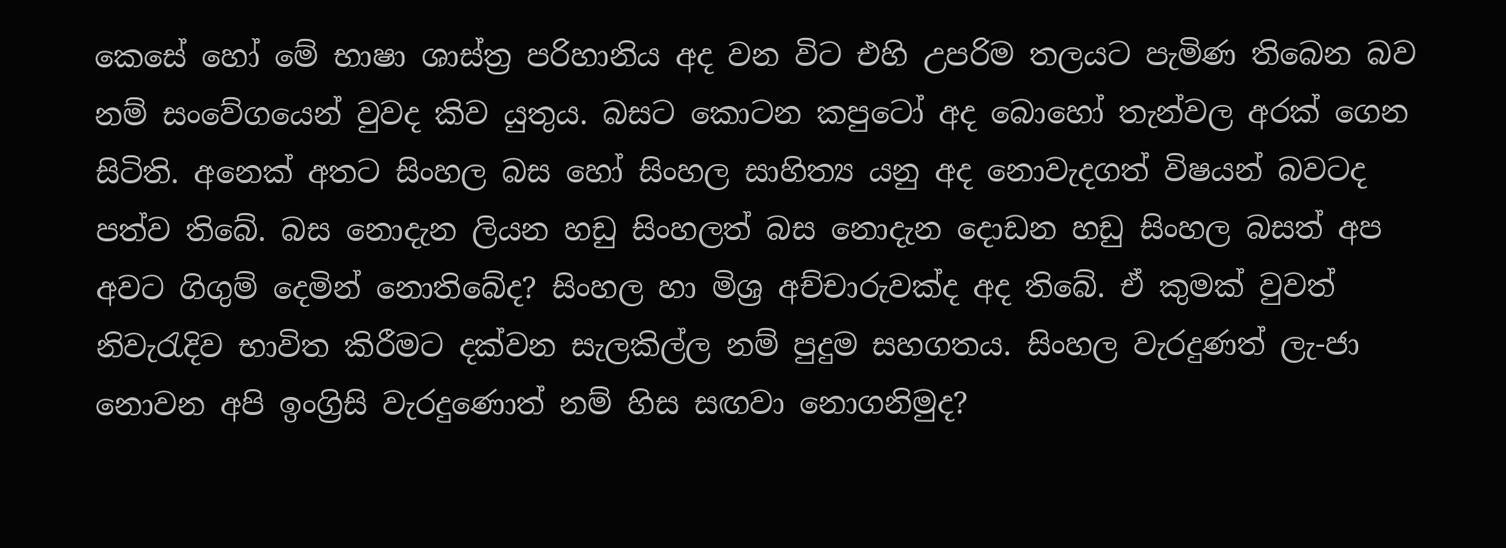කෙසේ හෝ මේ භාෂා ශාස්‌ත්‍ර පරිහානිය අද වන විට එහි උපරිම තලයට පැමිණ තිබෙන බව නම් සංවේගයෙන් වුවද කිව යුතුය. බසට කොටන කපුටෝ අද බොහෝ තැන්වල අරක්‌ ගෙන සිටිති. අනෙක්‌ අතට සිංහල බස හෝ සිංහල සාහිත්‍ය යනු අද නොවැදගත් විෂයන් බවටද පත්ව තිබේ. බස නොදැන ලියන හඩු සිංහලත් බස නොදැන දොඩන හඩු සිංහල බසත් අප අවට ගිගුම් දෙමින් නොතිබේද? සිංහල හා මිශ්‍ර අච්චාරුවක්‌ද අද තිබේ. ඒ කුමක්‌ වුවත් නිවැරැදිව භාවිත කිරීමට දක්‌වන සැලකිල්ල නම් පුදුම සහගතය. සිංහල වැරදුණත් ලැ-ජා නොවන අපි ඉංග්‍රිසි වැරදුණොත් නම් හිස සඟවා නොගනිමුද?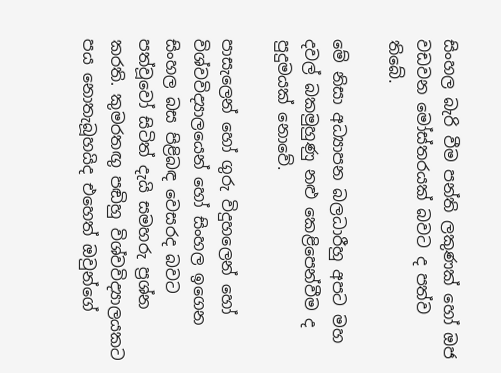සිංහල බැරි වීම පන්ති ලකුණක්‌ හෝ ඔජ වඩවන මෝස්‌තරයක්‌ බවට ද පත්ව තිබේ.

මේ නිසා අධ්‍යාපන බලධාරීහු අපට මහ දවල් බකමුහුණු නළු කෙළිපෙන්වීම ද පුදුමයක්‌ නොවේ.

පාසැලෙන් හෝ ගුරු විදුහලෙන් හෝ විශ්වවිද්‍යාලයෙන් හෝ සිංහල ඉගෙන සිංහල බස පිළිබඳ වෙසරද බවට පත්වූවෝ සිටිත් දැයි සමහරු ප්‍රශ්න කරති. කුමරතඟු පඬිහු විශ්වවිද්‍යාලයකට පය නොතැබූහයිද එහෙත් ඔවුන්ගේ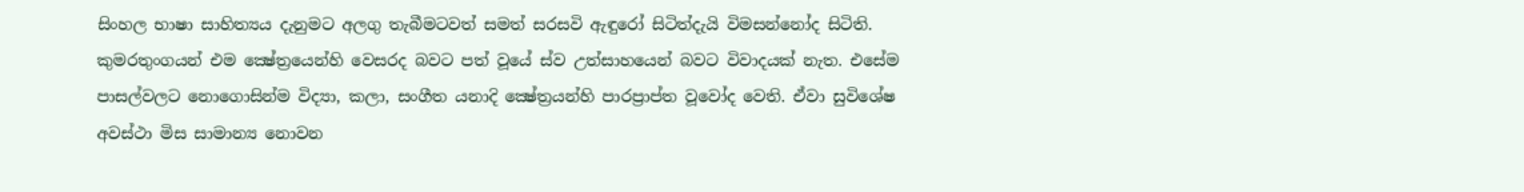සිංහල භාෂා සාහිත්‍යය දැනුමට අලගු තැබීමටවත් සමත් සරසවි ඇඳුරෝ සිටිත්දැයි විමසන්නෝද සිටිති. කුමරතුංගයන් එම ක්‍ෂේත්‍රයෙන්හි වෙසරද බවට පත් වූයේ ස්‌ව උත්සාහයෙන් බවට විවාදයක්‌ නැත. එසේම පාසල්වලට නොගොසින්ම විද්‍යා, කලා, සංගීත යනාදි ක්‍ෂේත්‍රයන්හි පාරප්‍රාප්ත වූවෝද වෙති. ඒවා සුවිශේෂ අවස්‌ථා මිස සාමාන්‍ය නොවන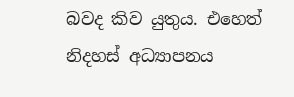බවද කිව යුතුය. එහෙත් නිදහස්‌ අධ්‍යාපනය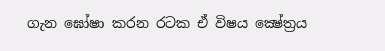ගැන ඝෝෂා කරන රටක ඒ විෂය ක්‍ෂේත්‍රය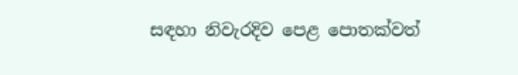සඳහා නිවැරදිව පෙළ පොතක්‌වත්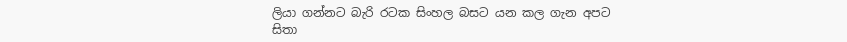ලියා ගන්නට බැරි රටක සිංහල බසට යන කල ගැන අපට සිතා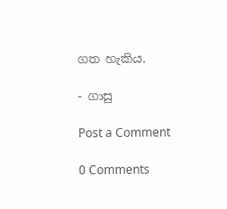ගත හැකිය.

- ගාසු

Post a Comment

0 Comments